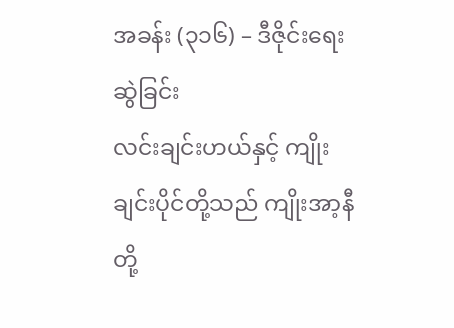အခန်း (၃၁၆) – ဒီဇိုင်းရေးဆွဲခြင်း
လင်းချင်းဟယ်နှင့် ကျိုးချင်းပိုင်တို့သည် ကျိုးအာ့နီတို့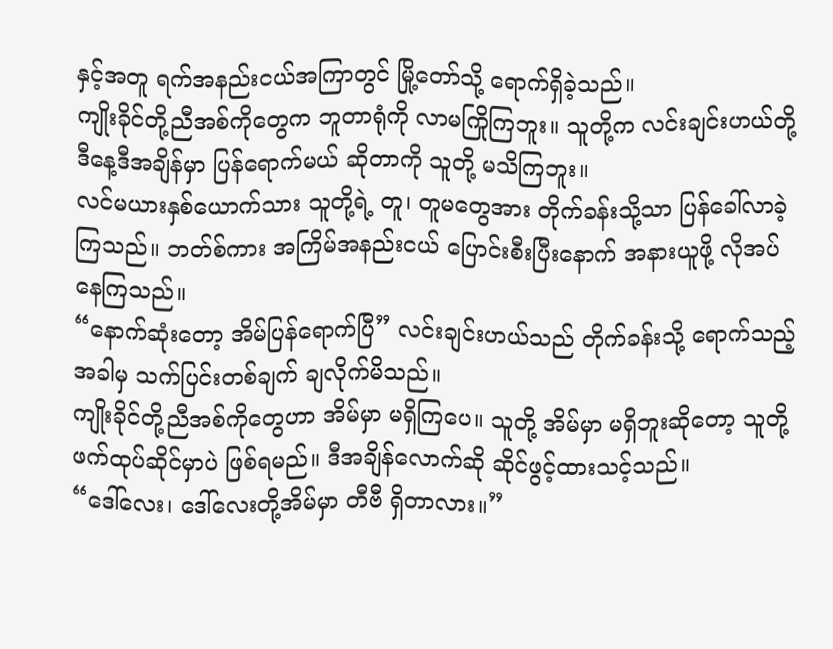နှင့်အတူ ရက်အနည်းငယ်အကြာတွင် မြို့တော်သို့ ရောက်ရှိခဲ့သည်။
ကျိုးခိုင်တို့ညီအစ်ကိုတွေက ဘူတာရုံကို လာမကြိုကြဘူး။ သူတို့က လင်းချင်းဟယ်တို့ ဒီနေ့ဒီအချိန်မှာ ပြန်ရောက်မယ် ဆိုတာကို သူတို့ မသိကြဘူး။
လင်မယားနှစ်ယောက်သား သူတို့ရဲ့ တူ၊ တူမတွေအား တိုက်ခန်းသို့သာ ပြန်ခေါ်လာခဲ့ကြသည်။ ဘတ်စ်ကား အကြိမ်အနည်းငယ် ပြောင်းစီးပြီးနောက် အနားယူဖို့ လိုအပ်နေကြသည်။
“နောက်ဆုံးတော့ အိမ်ပြန်ရောက်ပြီ” လင်းချင်းဟယ်သည် တိုက်ခန်းသို့ ရောက်သည့်အခါမှ သက်ပြင်းတစ်ချက် ချလိုက်မိသည်။
ကျိုးခိုင်တို့ညီအစ်ကိုတွေဟာ အိမ်မှာ မရှိကြပေ။ သူတို့ အိမ်မှာ မရှိဘူးဆိုတော့ သူတို့ ဖက်ထုပ်ဆိုင်မှာပဲ ဖြစ်ရမည်။ ဒီအချိန်လောက်ဆို ဆိုင်ဖွင့်ထားသင့်သည်။
“ဒေါ်လေး၊ ဒေါ်လေးတို့အိမ်မှာ တီဗီ ရှိတာလား။”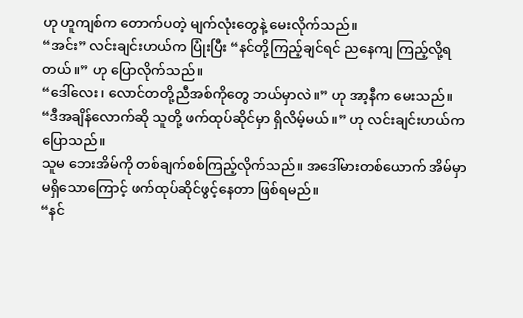ဟု ဟူကျစ်က တောက်ပတဲ့ မျက်လုံးတွေနဲ့ မေးလိုက်သည်။
“အင်း” လင်းချင်းဟယ်က ပြုံးပြီး “နင်တို့ကြည့်ချင်ရင် ညနေကျ ကြည့်လို့ရတယ်။” ဟု ပြောလိုက်သည်။
“ဒေါ်လေး၊ လောင်တတို့ညီအစ်ကိုတွေ ဘယ်မှာလဲ။” ဟု အာ့နီက မေးသည်။
“ဒီအချိန်လောက်ဆို သူတို့ ဖက်ထုပ်ဆိုင်မှာ ရှိလိမ့်မယ်။” ဟု လင်းချင်းဟယ်က ပြောသည်။
သူမ ဘေးအိမ်ကို တစ်ချက်စစ်ကြည့်လိုက်သည်။ အဒေါ်မားတစ်ယောက် အိမ်မှာ မရှိသောကြောင့် ဖက်ထုပ်ဆိုင်ဖွင့်နေတာ ဖြစ်ရမည်။
“နင်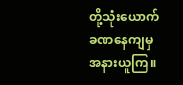တို့သုံးယောက် ခဏနေကျမှ အနားယူကြ။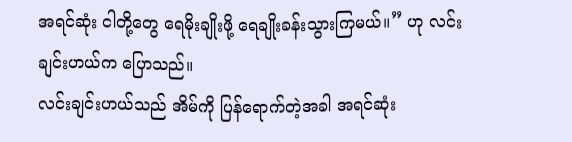အရင်ဆုံး ငါတို့တွေ ရေမိုးချိုးဖို့ ရေချိုးခန်းသွားကြမယ်။” ဟု လင်းချင်းဟယ်က ပြောသည်။
လင်းချင်းဟယ်သည် အိမ်ကို ပြန်ရောက်တဲ့အခါ အရင်ဆုံး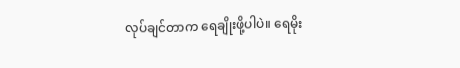လုပ်ချင်တာက ရေချိုးဖို့ပါပဲ။ ရေမိုး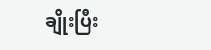ချိုးပြီး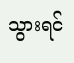သွားရင်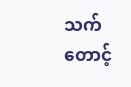သက်တောင့်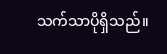သက်သာပိုရှိသည်။